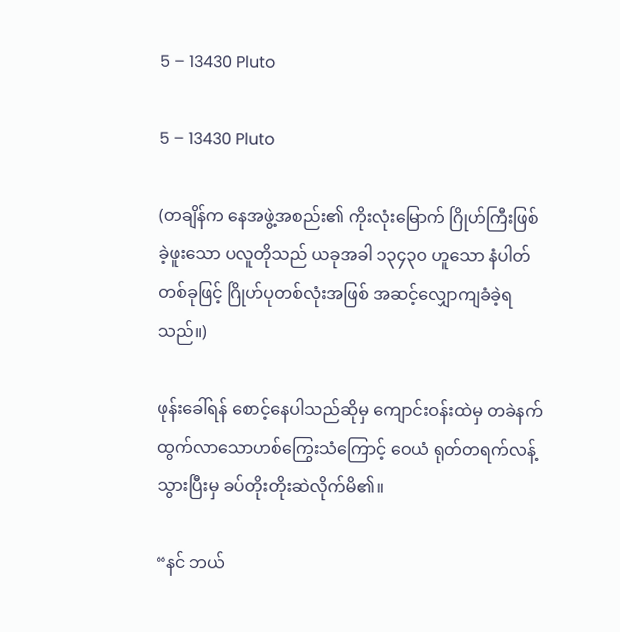5 – 13430 Pluto

5 – 13430 Pluto

(တချိန်က နေအဖွဲ့အစည်း၏ ကိုးလုံးမြောက် ဂြိုဟ်ကြီးဖြစ်ခဲ့ဖူးသော ပလူတိုသည် ယခုအခါ ၁၃၄၃၀ ဟူသော နံပါတ်တစ်ခုဖြင့် ဂြိုဟ်ပုတစ်လုံးအဖြစ် အဆင့်လျှောကျခံခဲ့ရသည်။)

ဖုန်းခေါ်ရန် စောင့်နေပါသည်ဆိုမှ ကျောင်းဝန်းထဲမှ တခဲနက် ထွက်လာသောဟစ်ကြွေးသံကြောင့် ဝေယံ ရုတ်တရက်လန့်သွားပြီးမှ ခပ်တိုးတိုးဆဲလိုက်မိ၏။

“နင် ဘယ်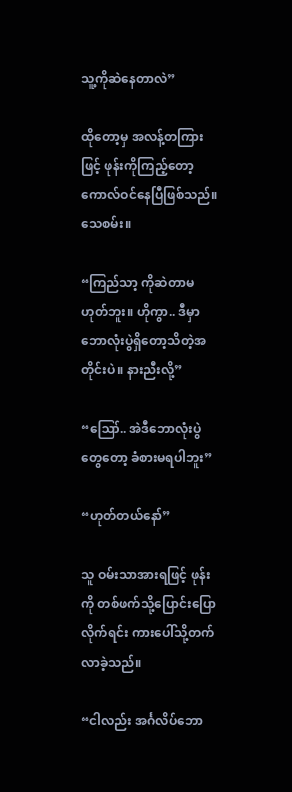သူ့ကိုဆဲနေတာလဲ”

ထိုတော့မှ အလန့်တကြားဖြင့် ဖုန်းကိုကြည့်တော့ ကောလ်ဝင်နေပြီဖြစ်သည်။ သေစမ်း။

“ကြည်သာ့ ကိုဆဲတာမဟုတ်ဘူး။ ဟိုကွာ.. ဒီမှာ ဘောလုံးပွဲရှိတော့သိတဲ့အတိုင်းပဲ။ နားညီးလို့”

“ဪ.. အဲဒီဘောလုံးပွဲတွေတော့ ခံစားမရပါဘူး”

“ဟုတ်တယ်နော်”

သူ ဝမ်းသာအားရဖြင့် ဖုန်းကို တစ်ဖက်သို့ပြောင်းပြောလိုက်ရင်း ကားပေါ်သို့တက်လာခဲ့သည်။

“ငါလည်း အင်္ဂလိပ်ဘော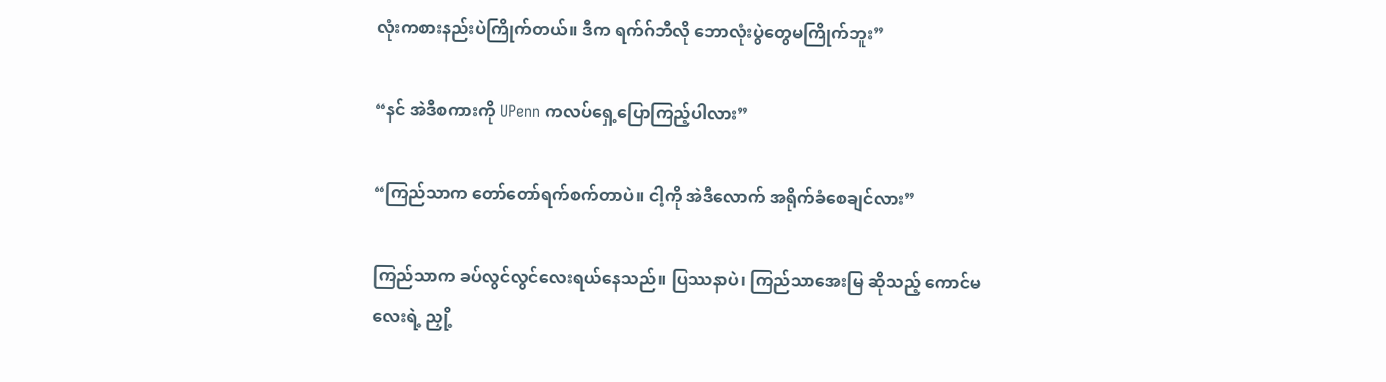လုံးကစားနည်းပဲကြိုက်တယ်။ ဒီက ရက်ဂ်ဘီလို ဘောလုံးပွဲတွေမကြိုက်ဘူး”

“နင် အဲဒီစကားကို UPenn ကလပ်ရှေ့ပြောကြည့်ပါလား”

“ကြည်သာက တော်တော်ရက်စက်တာပဲ။ ငါ့ကို အဲဒီလောက် အရိုက်ခံစေချင်လား”

ကြည်သာက ခပ်လွင်လွင်လေးရယ်နေသည်။ ပြဿနာပဲ၊ ကြည်သာအေးမြ ဆိုသည့် ကောင်မလေးရဲ့ ညှို့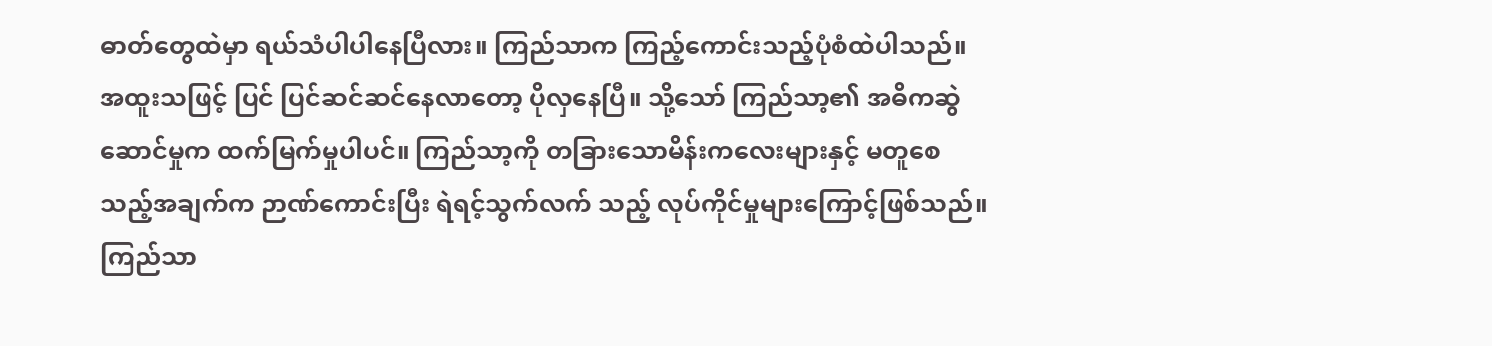ဓာတ်တွေထဲမှာ ရယ်သံပါပါနေပြီလား။ ကြည်သာက ကြည့်ကောင်းသည့်ပုံစံထဲပါသည်။ အထူးသဖြင့် ပြင် ပြင်ဆင်ဆင်နေလာတော့ ပိုလှနေပြီ။ သို့သော် ကြည်သာ့၏ အဓိကဆွဲဆောင်မှုက ထက်မြက်မှုပါပင်။ ကြည်သာ့ကို တခြားသောမိန်းကလေးများနှင့် မတူစေသည့်အချက်က ဉာဏ်ကောင်းပြီး ရဲရင့်သွက်လက် သည့် လုပ်ကိုင်မှုများကြောင့်ဖြစ်သည်။ ကြည်သာ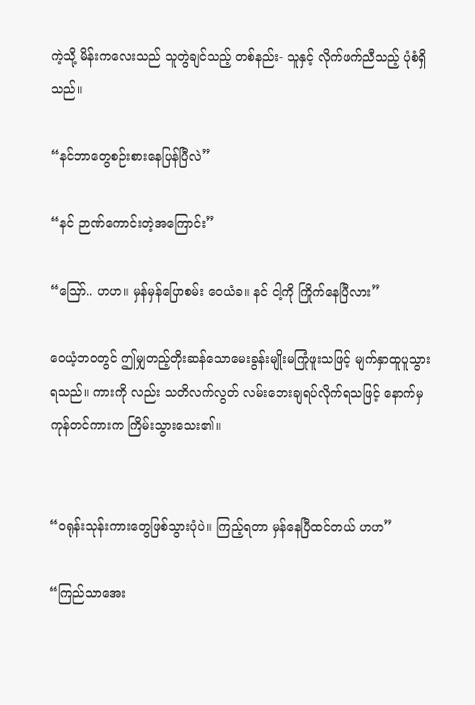ကဲ့သို့ မိန်းကလေးသည် သူတွဲချင်သည့် တစ်နည်း- သူနှင့် လိုက်ဖက်ညီသည့် ပုံစံရှိသည်။

“နင်ဘာတွေစဉ်းစားနေပြန်ပြီလဲ”

“နင် ဉာဏ်ကောင်းတဲ့အကြောင်း”

“ဪ.. ဟဟ။ မှန်မှန်ပြောစမ်း ဝေယံခ။ နင် ငါ့ကို ကြိုက်နေပြီလား”

ဝေယံ့ဘဝတွင် ဤမျှတည့်တိုးဆန်သောမေးခွန်းမျိုးမကြုံဖူးသဖြင့် မျက်နှာထူပူသွားရသည်။ ကားကို လည်း သတိလက်လွတ် လမ်းဘေးချရပ်လိုက်ရသဖြင့် နောက်မှ ကုန်တင်ကားက ကြိမ်းသွားသေး၏။


“ဝရုန်းသုန်းကားတွေဖြစ်သွားပုံပဲ။ ကြည့်ရတာ မှန်နေပြီထင်တယ် ဟဟ”

“ကြည်သာအေး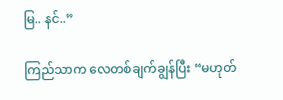မြ.. နင်..”

ကြည်သာက လေတစ်ချက်ချွန်ပြီး “မဟုတ်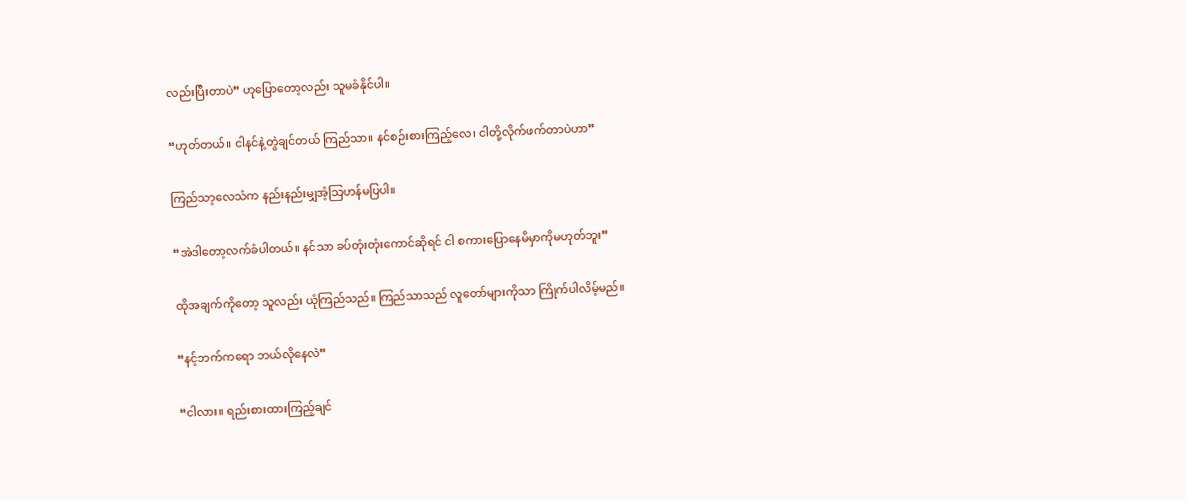လည်းပြီးတာပဲ” ဟုပြောတော့လည်း သူမခံနိုင်ပါ။

“ဟုတ်တယ်။ ငါနင်နဲ့တွဲချင်တယ် ကြည်သာ။ နင်စဉ်းစားကြည့်လေ၊ ငါတို့လိုက်ဖက်တာပဲဟာ”

ကြည်သာ့လေသံက နည်းနည်းမျှအံ့သြဟန်မပြပါ။

“အဲဒါတော့လက်ခံပါတယ်။ နင်သာ ခပ်တုံးတုံးကောင်ဆိုရင် ငါ စကားပြောနေမိမှာကိုမဟုတ်ဘူး”

ထိုအချက်ကိုတော့ သူလည်း ယုံကြည်သည်။ ကြည်သာသည် လူတော်များကိုသာ ကြိုက်ပါလိမ့်မည်။

“နင့်ဘက်ကရော ဘယ်လိုနေလဲ”

“ငါလား။ ရည်းစားထားကြည့်ချင်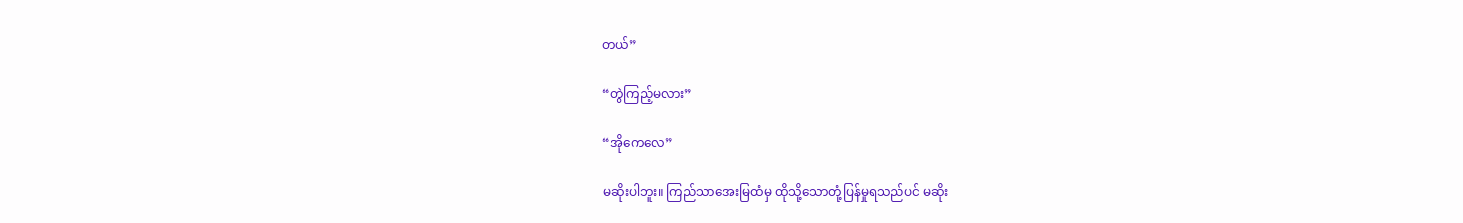တယ်”

“တွဲကြည့်မလား”

“အိုကေလေ”

မဆိုးပါဘူး။ ကြည်သာအေးမြထံမှ ထိုသို့သောတုံ့ပြန်မှုရသည်ပင် မဆိုး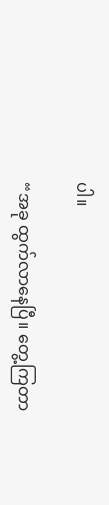ပါ။

“အခု ထွက်လာနေပြီ။ တွေ့ကြတာ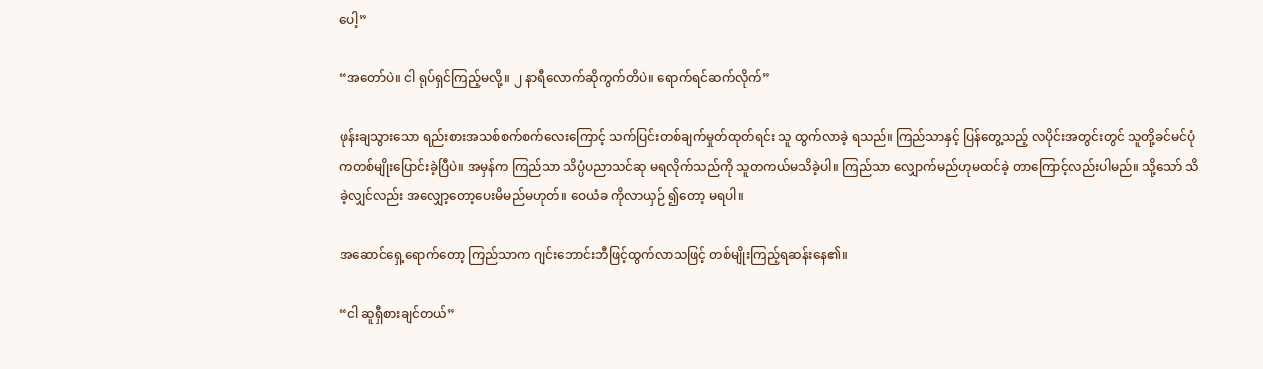ပေါ့”

“အတော်ပဲ။ ငါ ရုပ်ရှင်ကြည့်မလို့။ ၂ နာရီလောက်ဆိုကွက်တိပဲ။ ရောက်ရင်ဆက်လိုက်”

ဖုန်းချသွားသော ရည်းစားအသစ်စက်စက်လေးကြောင့် သက်ပြင်းတစ်ချက်မှုတ်ထုတ်ရင်း သူ ထွက်လာခဲ့ ရသည်။ ကြည်သာနှင့် ပြန်တွေ့သည့် လပိုင်းအတွင်းတွင် သူတို့ခင်မင်ပုံကတစ်မျိုးပြောင်းခဲ့ပြီပဲ။ အမှန်က ကြည်သာ သိပ္ပံပညာသင်ဆု မရလိုက်သည်ကို သူတကယ်မသိခဲ့ပါ။ ကြည်သာ လျှောက်မည်ဟုမထင်ခဲ့ တာကြောင့်လည်းပါမည်။ သို့သော် သိခဲ့လျှင်လည်း အလျှော့တော့ပေးမိမည်မဟုတ်။ ဝေယံခ ကိုလာယှဉ် ၍တော့ မရပါ။

အဆောင်ရှေ့ရောက်တော့ ကြည်သာက ဂျင်းဘောင်းဘီဖြင့်ထွက်လာသဖြင့် တစ်မျိုးကြည့်ရဆန်းနေ၏။

“ငါ ဆူရှီစားချင်တယ်”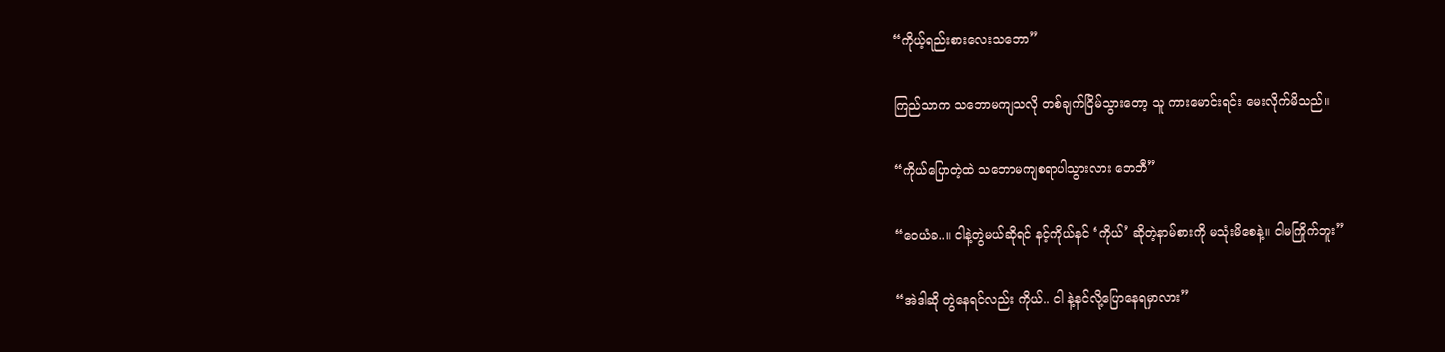“ကိုယ့်ရည်းစားလေးသဘော”

ကြည်သာက သဘောမကျသလို တစ်ချက်ငြိမ်သွားတော့ သူ ကားမောင်းရင်း မေးလိုက်မိသည်။

“ကိုယ်ပြောတဲ့ထဲ သဘောမကျစရာပါသွားလား ဘေဘီ”

“ဝေယံခ..။ ငါနဲ့တွဲမယ်ဆိုရင် နင့်ကိုယ်နင် ‘ကိုယ်’ ဆိုတဲ့နာမ်စားကို မသုံးမိစေနဲ့။ ငါမကြိုက်ဘူး”

“အဲဒါဆို တွဲနေရင်လည်း ကိုယ်.. ငါ နဲ့နင်လို့ပြောနေရမှာလား”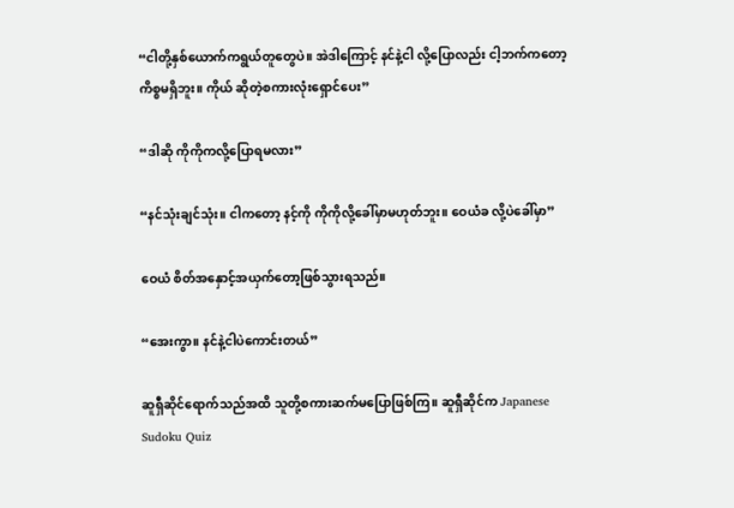“ငါတို့နှစ်ယောက်ကရွယ်တူတွေပဲ။ အဲဒါကြောင့် နင်နဲ့ငါ လို့ပြောလည်း ငါ့ဘက်ကတော့ကိစ္စမရှိဘူး။ ကိုယ် ဆိုတဲ့စကားလုံးရှောင်ပေး”

“ဒါဆို ကိုကိုကလို့ပြောရမလား”

“နင်သုံးချင်သုံး။ ငါကတော့ နင့်ကို ကိုကိုလို့ခေါ်မှာမဟုတ်ဘူး။ ဝေယံခ လို့ပဲခေါ်မှာ”

ဝေယံ စိတ်အနှောင့်အယှက်တော့ဖြစ်သွားရသည်။

“အေးကွာ။ နင်နဲ့ငါပဲကောင်းတယ်”

ဆူရှီဆိုင်ရောက်သည်အထိ သူတို့စကားဆက်မပြောဖြစ်ကြ။ ဆူရှီဆိုင်က Japanese Sudoku Quiz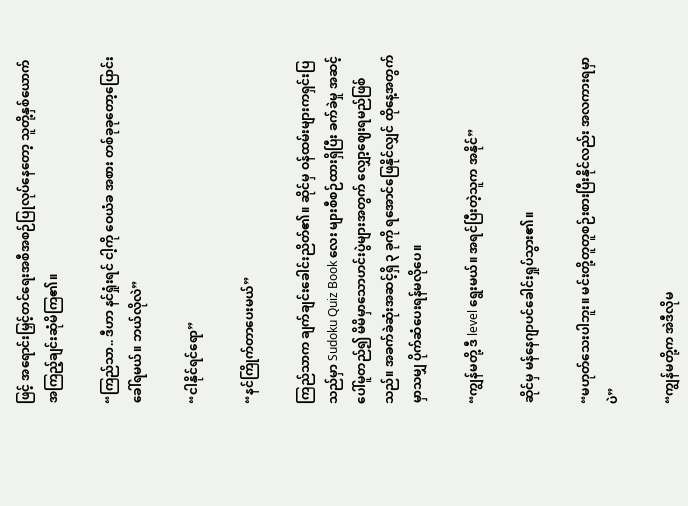ဖြင့် အရောင်းမြှင့်တင်ရေးအစီအစဉ်ပြုလုပ်နေတော့ သူတို့နှစ်ယောက် အကြည့်ချင်းဆုံမိကြ၏။

“ကြည်သာ.. ဒီဟာ နင်ရှုံးရင် ငါ့ကို ဝေယံခ အစား တစ်ခုခုတော့ပြောင်းခေါ်ရမယ်။ ဘယ်လိုလဲ”

“ငါနိုင်ရင်ရော”

“နင်ကြိုက်တာပေးမယ်”

ကြည်သာက ချက်ချင်းခေါင်းညိတ်၏။ ဆိုင်မှ ဝန်ထမ်းများကရှင်းပြသည်မှာ Sudoku Quiz Book လေး များစီစဉ်ထားရှိပြီး ခက်ခဲမှု အဆင့်ပေါ်မူတည်၍ မိမိမှာသောဟင်းပွဲများအတွက် လျှော့ဈေးရမည်ဖြစ် သည်။ အခက်ခဲဆုံးအဆင့်ရှိ ၃ ခုကို ရအောင်ဖြေနိုင်လျှင် ထိုနေ့အတွက် မှာသမျှ ပိုက်ဆံပေးရန်မလိုပေ။

“ကျွန်မတို့ ဒီ level ရွေးမယ်။ အရင်ပြီးတဲ့သူက အနိုင်”

ဆိုင်မှ မန်နေဂျာပင်ခေါင်းရှုပ်သွား၏။

“မဟုတ်သေးပါဘူး။ မင်းတို့တူတူစဉ်းစားပြီးနိုင်လည်း အလကားရမှာပဲ”

“ကျွန်မတို့က အဲဒီလိုမ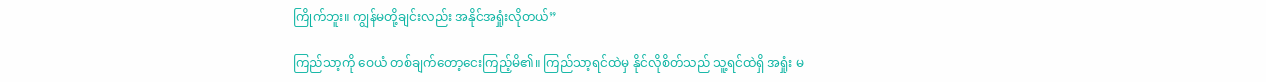ကြိုက်ဘူး။ ကျွန်မတို့ချင်းလည်း အနိုင်အရှုံးလိုတယ်”

ကြည်သာ့ကို ဝေယံ တစ်ချက်တော့ငေးကြည့်မိ၏။ ကြည်သာ့ရင်ထဲမှ နိုင်လိုစိတ်သည် သူ့ရင်ထဲရှိ အရှုံး မ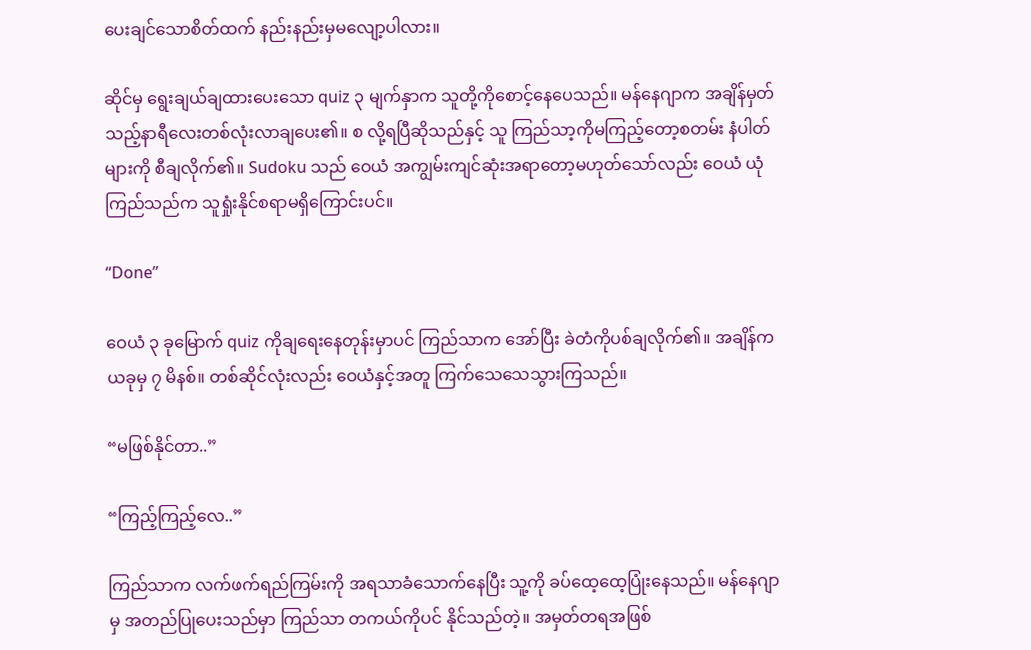ပေးချင်သောစိတ်ထက် နည်းနည်းမှမလျော့ပါလား။

ဆိုင်မှ ရွေးချယ်ချထားပေးသော quiz ၃ မျက်နှာက သူတို့ကိုစောင့်နေပေသည်။ မန်နေဂျာက အချိန်မှတ် သည့်နာရီလေးတစ်လုံးလာချပေး၏။ စ လို့ရပြီဆိုသည်နှင့် သူ ကြည်သာ့ကိုမကြည့်တော့စတမ်း နံပါတ် များကို စီချလိုက်၏။ Sudoku သည် ဝေယံ အကျွမ်းကျင်ဆုံးအရာတော့မဟုတ်သော်လည်း ဝေယံ ယုံကြည်သည်က သူရှုံးနိုင်စရာမရှိကြောင်းပင်။

“Done”

ဝေယံ ၃ ခုမြောက် quiz ကိုချရေးနေတုန်းမှာပင် ကြည်သာက အော်ပြီး ခဲတံကိုပစ်ချလိုက်၏။ အချိန်က ယခုမှ ၇ မိနစ်။ တစ်ဆိုင်လုံးလည်း ဝေယံနှင့်အတူ ကြက်သေသေသွားကြသည်။

“မဖြစ်နိုင်တာ..”

“ကြည့်ကြည့်လေ..”

ကြည်သာက လက်ဖက်ရည်ကြမ်းကို အရသာခံသောက်နေပြီး သူ့ကို ခပ်ထေ့ထေ့ပြုံးနေသည်။ မန်နေဂျာ မှ အတည်ပြုပေးသည်မှာ ကြည်သာ တကယ်ကိုပင် နိုင်သည်တဲ့။ အမှတ်တရအဖြစ်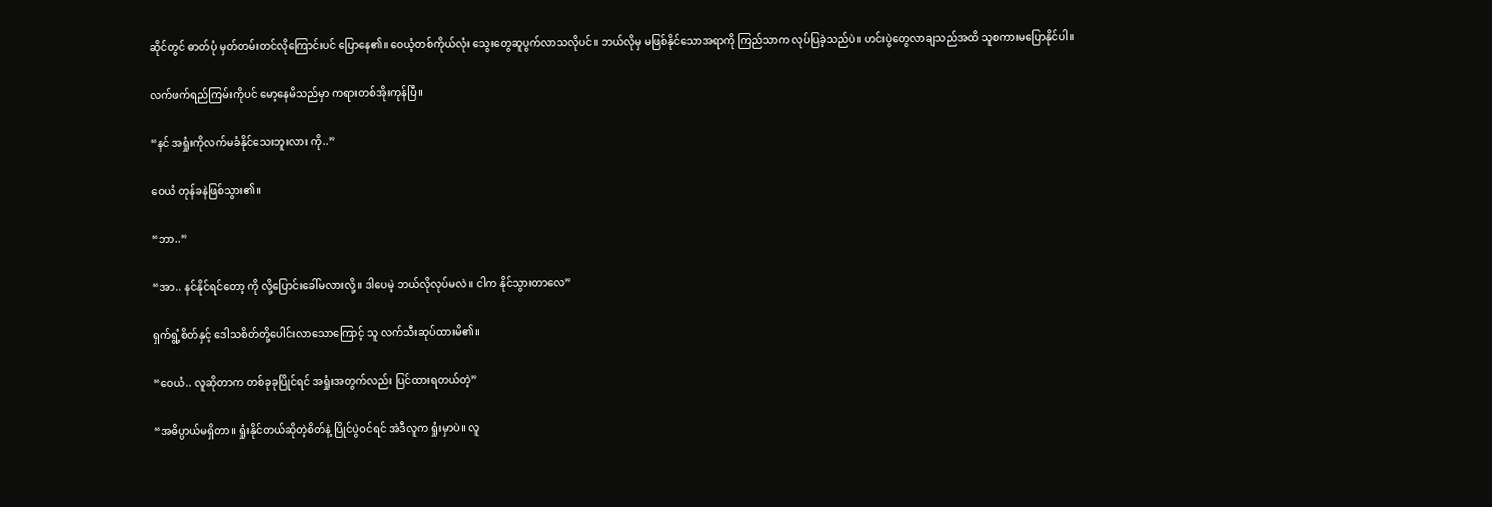ဆိုင်တွင် ဓာတ်ပုံ မှတ်တမ်းတင်လိုကြောင်းပင် ပြောနေ၏။ ဝေယံ့တစ်ကိုယ်လုံး သွေးတွေဆူပွက်လာသလိုပင်။ ဘယ်လိုမှ မဖြစ်နိုင်သောအရာကို ကြည်သာက လုပ်ပြခဲ့သည်ပဲ။ ဟင်းပွဲတွေလာချသည်အထိ သူစကားမပြောနိုင်ပါ။

လက်ဖက်ရည်ကြမ်းကိုပင် မော့နေမိသည်မှာ ကရားတစ်အိုးကုန်ပြီ။

“နင် အရှုံးကိုလက်မခံနိုင်သေးဘူးလား ကို..”

ဝေယံ တုန်ခနဲဖြစ်သွား၏။

“ဘာ..”

“အာ.. နင်နိုင်ရင်တော့ ကို လို့ပြောင်းခေါ်မလားလို့။ ဒါပေမဲ့ ဘယ်လိုလုပ်မလဲ။ ငါက နိုင်သွားတာလေ”

ရှက်ရွံ့စိတ်နှင့် ဒေါသစိတ်တို့ပေါင်းလာသောကြောင့် သူ လက်သီးဆုပ်ထားမိ၏။

“ဝေယံ.. လူဆိုတာက တစ်ခုခုပြိုင်ရင် အရှုံးအတွက်လည်း ပြင်ထားရတယ်တဲ့”

“အဓိပ္ပာယ်မရှိတာ။ ရှုံးနိုင်တယ်ဆိုတဲ့စိတ်နဲ့ ပြိုင်ပွဲဝင်ရင် အဲဒီလူက ရှုံးမှာပဲ။ လူ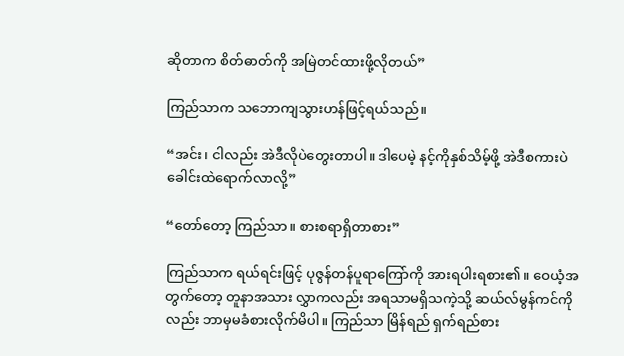ဆိုတာက စိတ်ဓာတ်ကို အမြဲတင်ထားဖို့လိုတယ်”

ကြည်သာက သဘောကျသွားဟန်ဖြင့်ရယ်သည်။

“အင်း၊ ငါလည်း အဲဒီလိုပဲတွေးတာပါ။ ဒါပေမဲ့ နင့်ကိုနှစ်သိမ့်ဖို့ အဲဒီစကားပဲခေါင်းထဲရောက်လာလို့”

“တော်တော့ ကြည်သာ။ စားစရာရှိတာစား”

ကြည်သာက ရယ်ရင်းဖြင့် ပုဇွန်တန်ပူရာကြော်ကို အားရပါးရစား၏။ ဝေယံ့အတွက်တော့ တူနာအသား လွှာကလည်း အရသာမရှိသကဲ့သို့ ဆယ်လ်မွန်ကင်ကိုလည်း ဘာမှမခံစားလိုက်မိပါ။ ကြည်သာ မြိန်ရည် ရှက်ရည်စား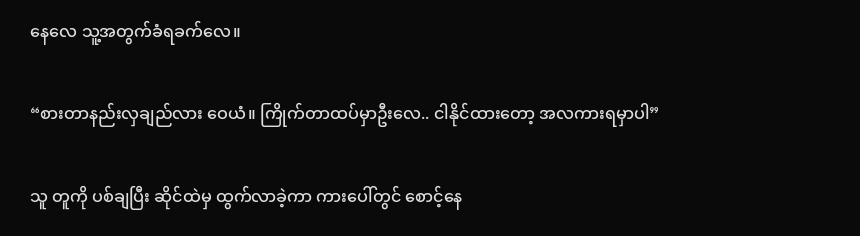နေလေ သူ့အတွက်ခံရခက်လေ။

“စားတာနည်းလှချည်လား ဝေယံ။ ကြိုက်တာထပ်မှာဦးလေ.. ငါနိုင်ထားတော့ အလကားရမှာပါ”

သူ တူကို ပစ်ချပြီး ဆိုင်ထဲမှ ထွက်လာခဲ့ကာ ကားပေါ်တွင် စောင့်နေ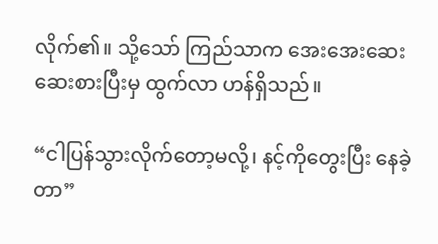လိုက်၏။ သို့သော် ကြည်သာက အေးအေးဆေးဆေးစားပြီးမှ ထွက်လာ ဟန်ရှိသည်။

“ငါပြန်သွားလိုက်တော့မလို့၊ နင့်ကိုတွေးပြီး နေခဲ့တာ”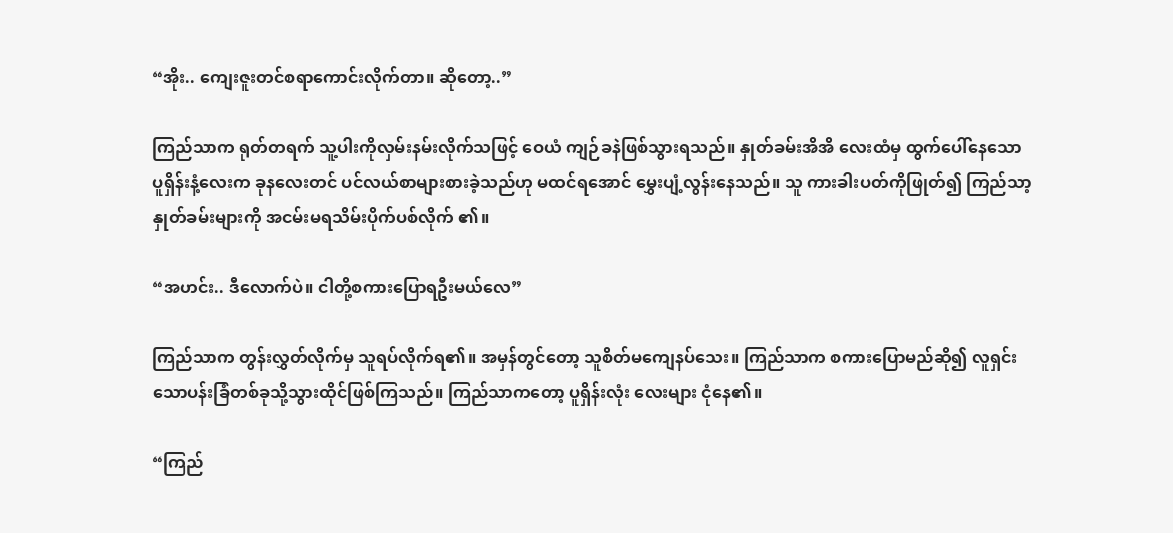“အိုး.. ကျေးဇူးတင်စရာကောင်းလိုက်တာ။ ဆိုတော့..”

ကြည်သာက ရုတ်တရက် သူ့ပါးကိုလှမ်းနမ်းလိုက်သဖြင့် ဝေယံ ကျဉ်ခနဲဖြစ်သွားရသည်။ နှုတ်ခမ်းအိအိ လေးထံမှ ထွက်ပေါ်နေသော ပူရှိန်းနံ့လေးက ခုနလေးတင် ပင်လယ်စာများစားခဲ့သည်ဟု မထင်ရအောင် မွှေးပျံ့လွန်းနေသည်။ သူ ကားခါးပတ်ကိုဖြုတ်၍ ကြည်သာ့နှုတ်ခမ်းများကို အငမ်းမရသိမ်းပိုက်ပစ်လိုက် ၏။

“အဟင်း.. ဒီလောက်ပဲ။ ငါတို့စကားပြောရဦးမယ်လေ”

ကြည်သာက တွန်းလွှတ်လိုက်မှ သူရပ်လိုက်ရ၏။ အမှန်တွင်တော့ သူစိတ်မကျေနပ်သေး။ ကြည်သာက စကားပြောမည်ဆို၍ လူရှင်းသောပန်းခြံတစ်ခုသို့သွားထိုင်ဖြစ်ကြသည်။ ကြည်သာကတော့ ပူရှိန်းလုံး လေးများ ငုံနေ၏။

“ကြည်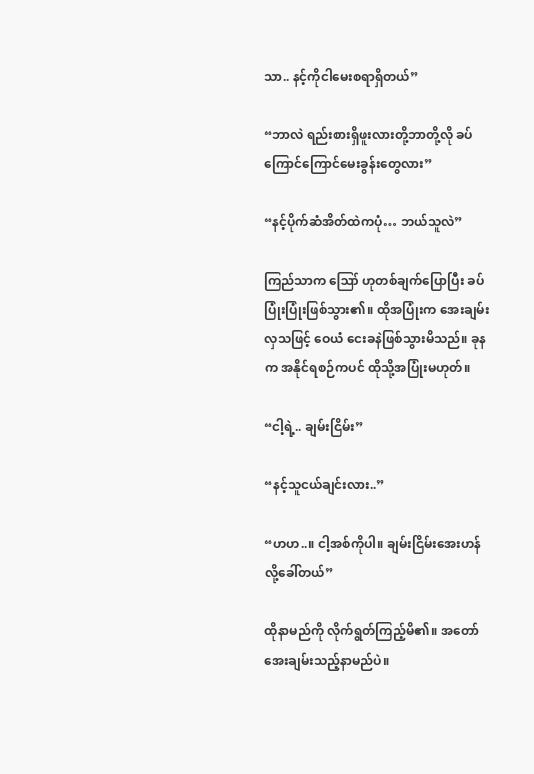သာ.. နင့်ကိုငါမေးစရာရှိတယ်”

“ဘာလဲ ရည်းစားရှိဖူးလားတို့ဘာတို့လို ခပ်ကြောင်ကြောင်မေးခွန်းတွေလား”

“နင့်ပိုက်ဆံအိတ်ထဲကပုံ… ဘယ်သူလဲ”

ကြည်သာက ဪ ဟုတစ်ချက်ပြောပြီး ခပ်ပြုံးပြုံးဖြစ်သွား၏။ ထိုအပြုံးက အေးချမ်းလှသဖြင့် ဝေယံ ငေးခနဲဖြစ်သွားမိသည်။ ခုနက အနိုင်ရစဉ်ကပင် ထိုသို့အပြုံးမဟုတ်။

“ငါ့ရဲ့.. ချမ်းငြိမ်း”

“နင့်သူငယ်ချင်းလား..”

“ဟဟ..။ ငါ့အစ်ကိုပါ။ ချမ်းငြိမ်းအေးဟန် လို့ခေါ်တယ်”

ထိုနာမည်ကို လိုက်ရွတ်ကြည့်မိ၏။ အတော်အေးချမ်းသည့်နာမည်ပဲ။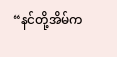“နင်တို့အိမ်က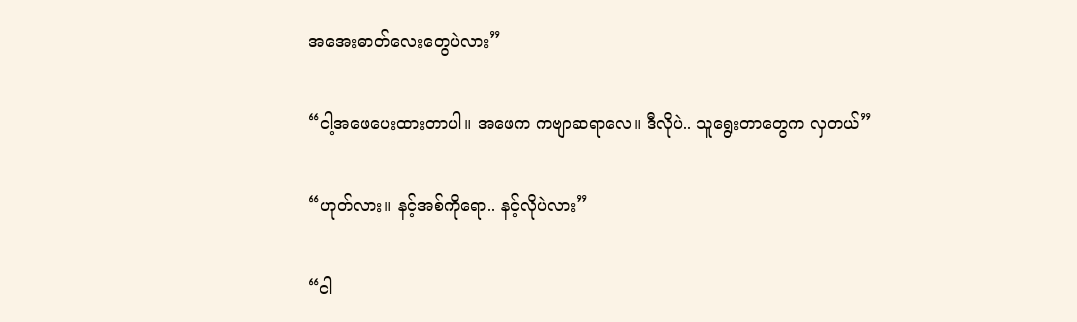အအေးဓာတ်လေးတွေပဲလား”

“ငါ့အဖေပေးထားတာပါ။ အဖေက ကဗျာဆရာလေ။ ဒီလိုပဲ.. သူရွေးတာတွေက လှတယ်”

“ဟုတ်လား။ နင့်အစ်ကိုရော.. နင့်လိုပဲလား”

“ငါ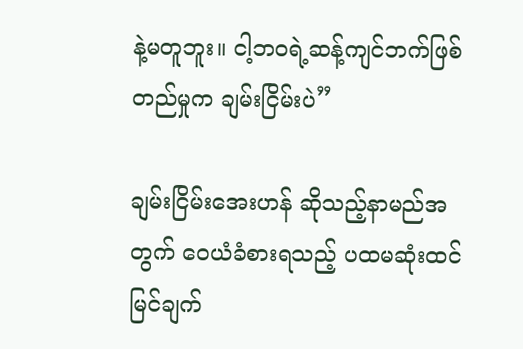နဲ့မတူဘူး။ ငါ့ဘဝရဲ့ဆန့်ကျင်ဘက်ဖြစ်တည်မှုက ချမ်းငြိမ်းပဲ”

ချမ်းငြိမ်းအေးဟန် ဆိုသည့်နာမည်အတွက် ဝေယံခံစားရသည့် ပထမဆုံးထင်မြင်ချက်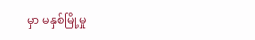မှာ မနှစ်မြို့မှု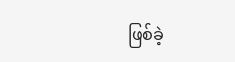ဖြစ်ခဲ့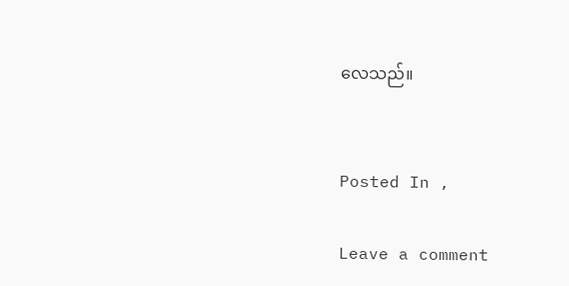လေသည်။


Posted In ,

Leave a comment